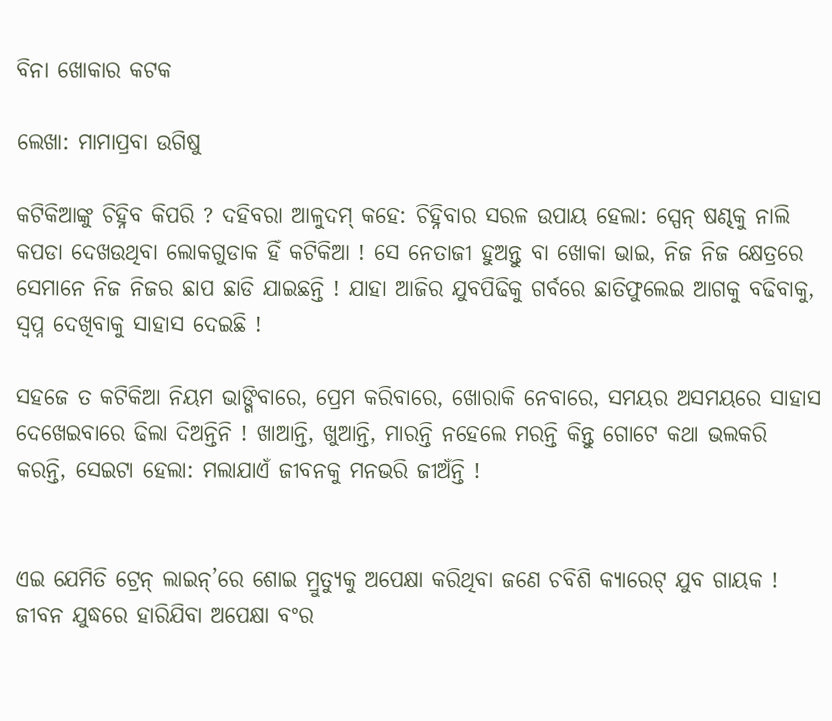ବିନା ଖୋକାର କଟକ

ଲେଖା: ମାମାପ୍ରବା ଉଗିଷୁ

କଟିକିଆଙ୍କୁ ଚିହ୍ନିବ କିପରି ? ଦହିବରା ଆଳୁଦମ୍ କହେ: ଚିହ୍ନିବାର ସରଳ ଉପାୟ ହେଲା: ସ୍ପେନ୍ ଷଣ୍ଢକୁ ନାଲି କପଡା ଦେଖଉଥିବା ଲୋକଗୁଡାକ ହିଁ କଟିକିଆ ! ସେ ନେତାଜୀ ହୁଅନ୍ତୁ ବା ଖୋକା ଭାଇ, ନିଜ ନିଜ କ୍ଷେତ୍ରରେ ସେମାନେ ନିଜ ନିଜର ଛାପ ଛାଡି ଯାଇଛନ୍ତି ! ଯାହା ଆଜିର ଯୁବପିଢିକୁ ଗର୍ବରେ ଛାତିଫୁଲେଇ ଆଗକୁ ବଢିବାକୁ, ସ୍ୱପ୍ନ ଦେଖିବାକୁ ସାହାସ ଦେଇଛି !

ସହଜେ ତ କଟିକିଆ ନିୟମ ଭାଙ୍ଗିବାରେ, ପ୍ରେମ କରିବାରେ, ଖୋରାକି ନେବାରେ, ସମୟର ଅସମୟରେ ସାହାସ ଦେଖେଇବାରେ ଢିଲା ଦିଅନ୍ତିନି ! ଖାଆନ୍ତି, ଖୁଆନ୍ତି, ମାରନ୍ତି ନହେଲେ ମରନ୍ତି କିନ୍ତୁ ଗୋଟେ କଥା ଭଲକରି କରନ୍ତି, ସେଇଟା ହେଲା: ମଲାଯାଏଁ ଜୀବନକୁ ମନଭରି ଜୀଅଁନ୍ତି !


ଏଇ ଯେମିତି ଟ୍ରେନ୍ ଲାଇନ୍’ରେ ଶୋଇ ମ୍ରୁତ୍ଯୁକୁ ଅପେକ୍ଷା କରିଥିବା ଜଣେ ଚବିଶି କ୍ଯାରେଟ୍ ଯୁବ ଗାୟକ ! ଜୀବନ ଯୁଦ୍ଧରେ ହାରିଯିବା ଅପେକ୍ଷା ବଂର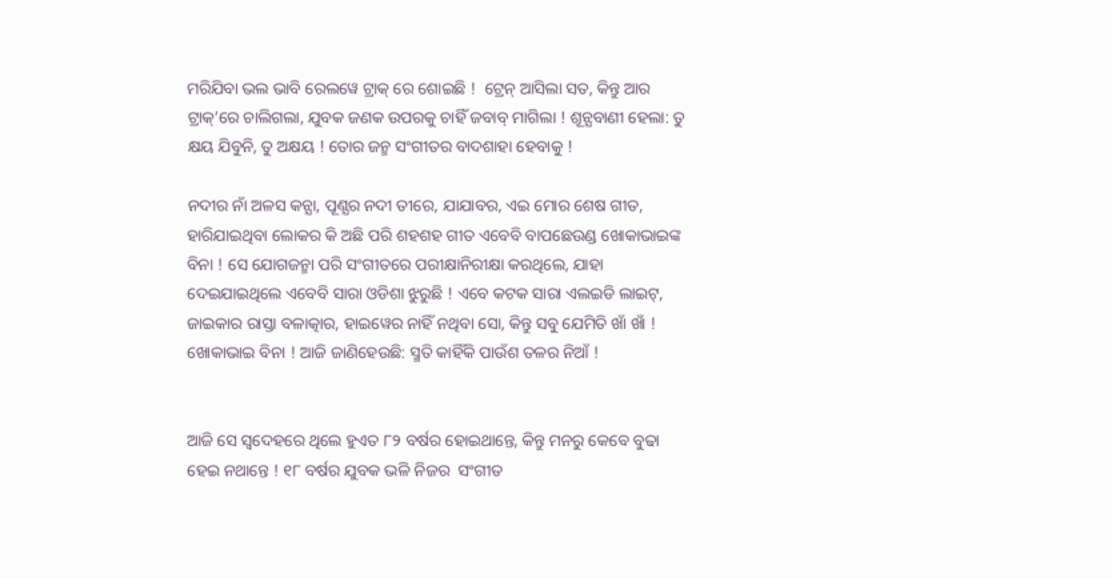ମରିଯିବା ଭଲ ଭାବି ରେଲୱେ ଟ୍ରାକ୍ ରେ ଶୋଇଛି !  ଟ୍ରେନ୍ ଆସିଲା ସତ, କିନ୍ତୁ ଆର ଟ୍ରାକ୍’ରେ ଚାଲିଗଲା, ଯୁବକ ଜଣକ ଉପରକୁ ଚାହିଁ ଜବାବ୍ ମାଗିଲା ! ଶୂନ୍ଯବାଣୀ ହେଲା: ତୁ କ୍ଷୟ ଯିବୁନି, ତୁ ଅକ୍ଷୟ ! ତୋର ଜନ୍ମ ସଂଗୀତର ବାଦଶାହା ହେବାକୁ !

ନଦୀର ନାଁ ଅଳସ କନ୍ଯା, ପୂଣ୍ଯର ନଦୀ ତୀରେ, ଯାଯାବର, ଏଇ ମୋର ଶେଷ ଗୀତ, ହାରିଯାଇଥିବା ଲୋକର କି ଅଛି ପରି ଶହଶହ ଗୀତ ଏବେବି ବାପଛେଉଣ୍ଡ ଖୋକାଭାଇଙ୍କ ବିନା ! ସେ ଯୋଗଜନ୍ମା ପରି ସଂଗୀତରେ ପରୀକ୍ଷାନିରୀକ୍ଷା କରଥିଲେ, ଯାହା ଦେଇଯାଇଥିଲେ ଏବେବି ସାରା ଓଡିଶା ଝୁରୁଛି ! ଏବେ କଟକ ସାରା ଏଲଇଡି ଲାଇଟ୍, ଜାଇକାର ରାସ୍ତା ବଳାତ୍କାର, ହାଇୱେର ନାହିଁ ନଥିବା ସୋ, କିନ୍ତୁ ସବୁ ଯେମିତି ଖାଁ ଖାଁ ! ଖୋକାଭାଇ ବିନା ! ଆଜି ଜାଣିହେଉଛି: ସ୍ମତି କାହିଁକି ପାଉଁଶ ତଳର ନିଆଁ !


ଆଜି ସେ ସ୍ୱଦେହରେ ଥିଲେ ହୁଏତ ୮୨ ବର୍ଷର ହୋଇଥାନ୍ତେ, କିନ୍ତୁ ମନରୁ କେବେ ବୁଢା ହେଇ ନଥାନ୍ତେ ! ୧୮ ବର୍ଷର ଯୁବକ ଭଳି ନିଜର  ସଂଗୀତ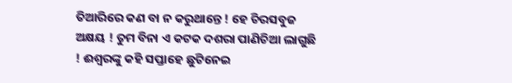ତିଆରିରେ କଣ ବା ନ କରୁଥାନ୍ତେ ! ହେ ଚିରସବୁଜ ଅକ୍ଷୟ ! ତୁମ ବିନା ଏ କଟକ ଦଶରା ପାଣିଚିଆ ଲାଗୁଛି ! ଈଶ୍ୱରଙ୍କୁ କହି ସପ୍ତାହେ ଛୁଟିନେଇ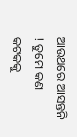ଆଉଥରେ ଆସନ୍ତନି ! ତୁମେ କଣ କଟକକୁ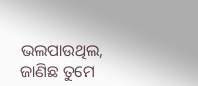ଭଲପାଉଥିଲ, ଜାଣିଛ ତୁମେ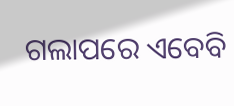ଗଲାପରେ ଏବେବି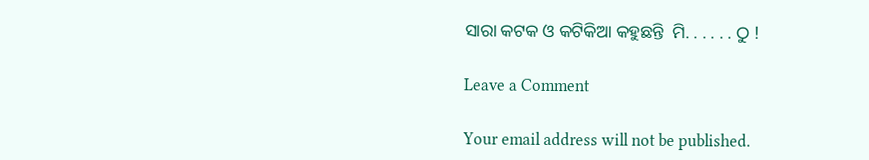ସାରା କଟକ ଓ କଟିକିଆ କହୁଛନ୍ତି  ମି. . . . . . ଠୁ !

Leave a Comment

Your email address will not be published.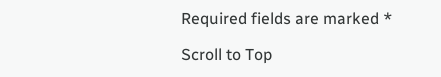Required fields are marked *

Scroll to Top